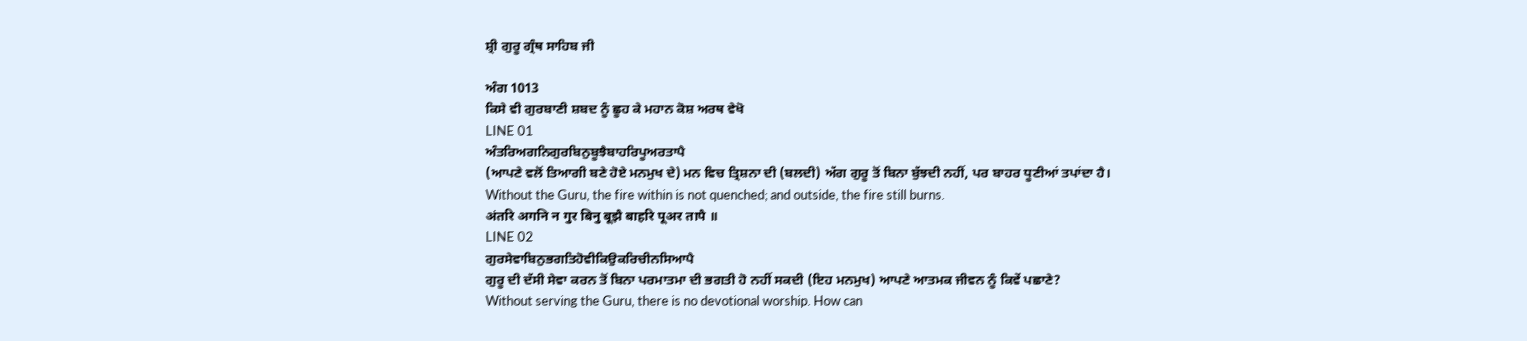ਸ਼੍ਰੀ ਗੁਰੂ ਗ੍ਰੰਥ ਸਾਹਿਬ ਜੀ

ਅੰਗ 1013
ਕਿਸੇ ਵੀ ਗੁਰਬਾਣੀ ਸ਼ਬਦ ਨੂੰ ਛੂਹ ਕੇ ਮਹਾਨ ਕੋਸ਼ ਅਰਥ ਵੇਖੋ
LINE 01
ਅੰਤਰਿਅਗਨਿਗੁਰਬਿਨੁਬੂਝੈਬਾਹਰਿਪੂਅਰਤਾਪੈ
(ਆਪਣੇ ਵਲੋਂ ਤਿਆਗੀ ਬਣੇ ਹੋਏ ਮਨਮੁਖ ਦੇ) ਮਨ ਵਿਚ ਤ੍ਰਿਸ਼ਨਾ ਦੀ (ਬਲਦੀ) ਅੱਗ ਗੁਰੂ ਤੋਂ ਬਿਨਾ ਬੁੱਝਦੀ ਨਹੀਂ, ਪਰ ਬਾਹਰ ਧੂਣੀਆਂ ਤਪਾਂਦਾ ਹੈ।
Without the Guru, the fire within is not quenched; and outside, the fire still burns.
अंतरि अगनि न गुर बिनु बूझै बाहरि पूअर तापै ॥
LINE 02
ਗੁਰਸੇਵਾਬਿਨੁਭਗਤਿਹੋਵੀਕਿਉਕਰਿਚੀਨਸਿਆਪੈ
ਗੁਰੂ ਦੀ ਦੱਸੀ ਸੇਵਾ ਕਰਨ ਤੋਂ ਬਿਨਾ ਪਰਮਾਤਮਾ ਦੀ ਭਗਤੀ ਹੋ ਨਹੀਂ ਸਕਦੀ (ਇਹ ਮਨਮੁਖ) ਆਪਣੇ ਆਤਮਕ ਜੀਵਨ ਨੂੰ ਕਿਵੇਂ ਪਛਾਣੇ?
Without serving the Guru, there is no devotional worship. How can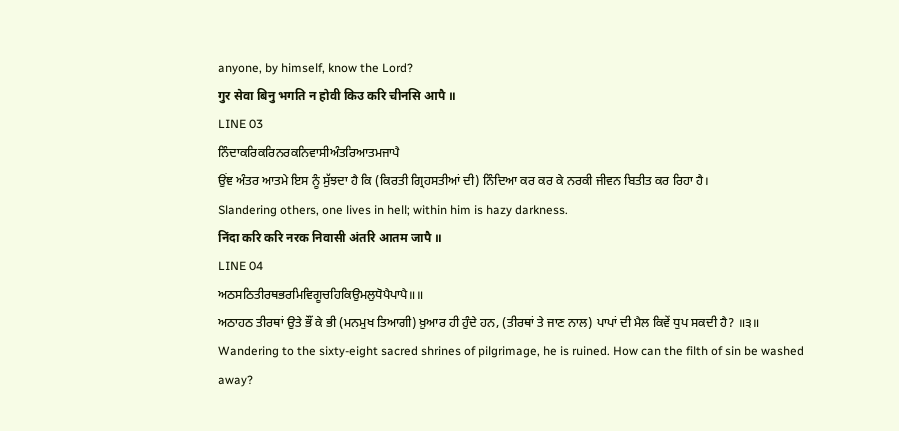anyone, by himself, know the Lord?
गुर सेवा बिनु भगति न होवी किउ करि चीनसि आपै ॥
LINE 03
ਨਿੰਦਾਕਰਿਕਰਿਨਰਕਨਿਵਾਸੀਅੰਤਰਿਆਤਮਜਾਪੈ
ਉਂਞ ਅੰਤਰ ਆਤਮੇ ਇਸ ਨੂੰ ਸੁੱਝਦਾ ਹੈ ਕਿ (ਕਿਰਤੀ ਗ੍ਰਿਹਸਤੀਆਂ ਦੀ) ਨਿੰਦਿਆ ਕਰ ਕਰ ਕੇ ਨਰਕੀ ਜੀਵਨ ਬਿਤੀਤ ਕਰ ਰਿਹਾ ਹੈ।
Slandering others, one lives in hell; within him is hazy darkness.
निंदा करि करि नरक निवासी अंतरि आतम जापै ॥
LINE 04
ਅਠਸਠਿਤੀਰਥਭਰਮਿਵਿਗੂਚਹਿਕਿਉਮਲੁਧੋਪੈਪਾਪੈ॥॥
ਅਠਾਹਠ ਤੀਰਥਾਂ ਉਤੇ ਭੌਂ ਕੇ ਭੀ (ਮਨਮੁਖ ਤਿਆਗੀ) ਖ਼ੁਆਰ ਹੀ ਹੁੰਦੇ ਹਨ, (ਤੀਰਥਾਂ ਤੇ ਜਾਣ ਨਾਲ) ਪਾਪਾਂ ਦੀ ਮੈਲ ਕਿਵੇਂ ਧੁਪ ਸਕਦੀ ਹੈ? ॥੩॥
Wandering to the sixty-eight sacred shrines of pilgrimage, he is ruined. How can the filth of sin be washed away?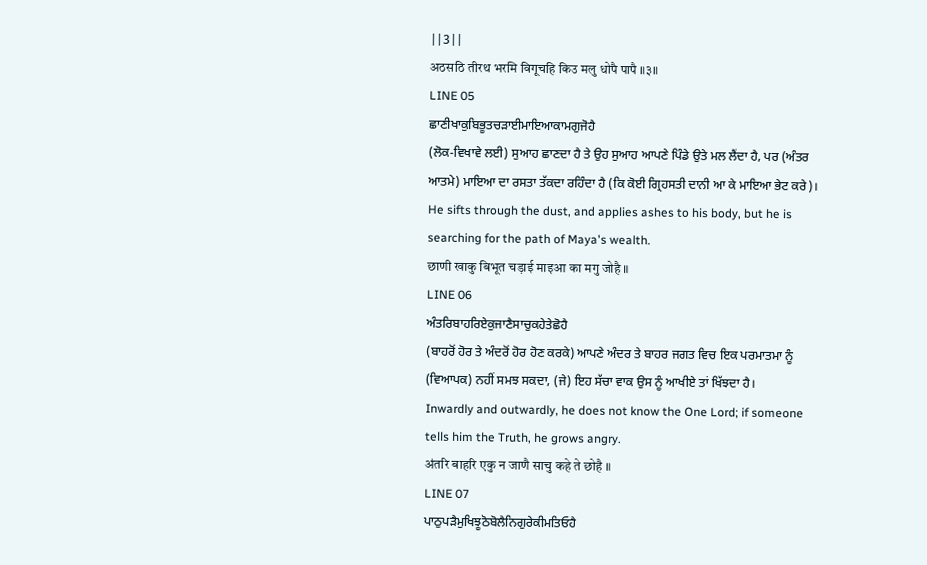||3||
अठसठि तीरथ भरमि विगूचहि किउ मलु धोपै पापै ॥३॥
LINE 05
ਛਾਣੀਖਾਕੁਬਿਭੂਤਚੜਾਈਮਾਇਆਕਾਮਗੁਜੋਹੈ
(ਲੋਕ-ਵਿਖਾਵੇ ਲਈ) ਸੁਆਹ ਛਾਣਦਾ ਹੈ ਤੇ ਉਹ ਸੁਆਹ ਆਪਣੇ ਪਿੰਡੇ ਉਤੇ ਮਲ ਲੈਂਦਾ ਹੈ, ਪਰ (ਅੰਤਰ ਆਤਮੇ) ਮਾਇਆ ਦਾ ਰਸਤਾ ਤੱਕਦਾ ਰਹਿੰਦਾ ਹੈ (ਕਿ ਕੋਈ ਗ੍ਰਿਹਸਤੀ ਦਾਨੀ ਆ ਕੇ ਮਾਇਆ ਭੇਟ ਕਰੇ)।
He sifts through the dust, and applies ashes to his body, but he is searching for the path of Maya's wealth.
छाणी खाकु बिभूत चड़ाई माइआ का मगु जोहै ॥
LINE 06
ਅੰਤਰਿਬਾਹਰਿਏਕੁਜਾਣੈਸਾਚੁਕਹੇਤੇਛੋਹੈ
(ਬਾਹਰੋਂ ਹੋਰ ਤੇ ਅੰਦਰੋਂ ਹੋਰ ਹੋਣ ਕਰਕੇ) ਆਪਣੇ ਅੰਦਰ ਤੇ ਬਾਹਰ ਜਗਤ ਵਿਚ ਇਕ ਪਰਮਾਤਮਾ ਨੂੰ (ਵਿਆਪਕ) ਨਹੀਂ ਸਮਝ ਸਕਦਾ, (ਜੇ) ਇਹ ਸੱਚਾ ਵਾਕ ਉਸ ਨੂੰ ਆਖੀਏ ਤਾਂ ਖਿੱਝਦਾ ਹੈ।
Inwardly and outwardly, he does not know the One Lord; if someone tells him the Truth, he grows angry.
अंतरि बाहरि एकु न जाणै साचु कहे ते छोहै ॥
LINE 07
ਪਾਠੁਪੜੈਮੁਖਿਝੂਠੋਬੋਲੈਨਿਗੁਰੇਕੀਮਤਿਓਹੈ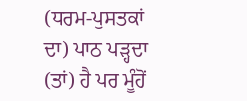(ਧਰਮ-ਪੁਸਤਕਾਂ ਦਾ) ਪਾਠ ਪੜ੍ਹਦਾ (ਤਾਂ) ਹੈ ਪਰ ਮੂੰਹੋਂ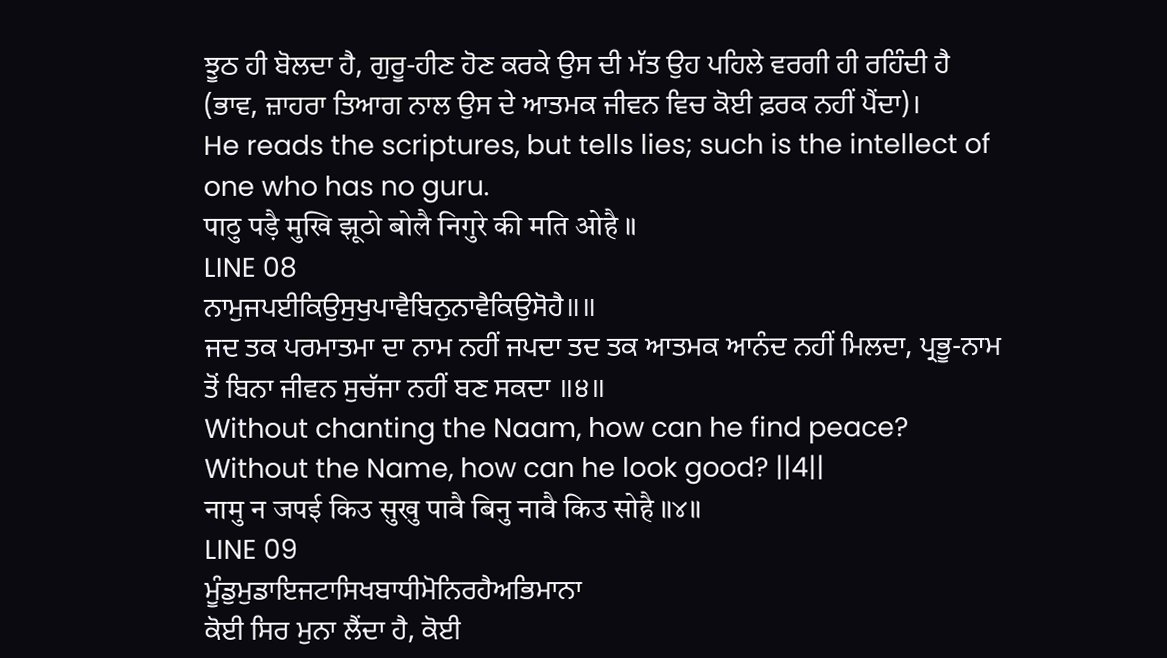ਝੂਠ ਹੀ ਬੋਲਦਾ ਹੈ, ਗੁਰੂ-ਹੀਣ ਹੋਣ ਕਰਕੇ ਉਸ ਦੀ ਮੱਤ ਉਹ ਪਹਿਲੇ ਵਰਗੀ ਹੀ ਰਹਿੰਦੀ ਹੈ (ਭਾਵ, ਜ਼ਾਹਰਾ ਤਿਆਗ ਨਾਲ ਉਸ ਦੇ ਆਤਮਕ ਜੀਵਨ ਵਿਚ ਕੋਈ ਫ਼ਰਕ ਨਹੀਂ ਪੈਂਦਾ)।
He reads the scriptures, but tells lies; such is the intellect of one who has no guru.
पाठु पड़ै मुखि झूठो बोलै निगुरे की मति ओहै ॥
LINE 08
ਨਾਮੁਜਪਈਕਿਉਸੁਖੁਪਾਵੈਬਿਨੁਨਾਵੈਕਿਉਸੋਹੈ॥॥
ਜਦ ਤਕ ਪਰਮਾਤਮਾ ਦਾ ਨਾਮ ਨਹੀਂ ਜਪਦਾ ਤਦ ਤਕ ਆਤਮਕ ਆਨੰਦ ਨਹੀਂ ਮਿਲਦਾ, ਪ੍ਰਭੂ-ਨਾਮ ਤੋਂ ਬਿਨਾ ਜੀਵਨ ਸੁਚੱਜਾ ਨਹੀਂ ਬਣ ਸਕਦਾ ॥੪॥
Without chanting the Naam, how can he find peace? Without the Name, how can he look good? ||4||
नामु न जपई किउ सुखु पावै बिनु नावै किउ सोहै ॥४॥
LINE 09
ਮੂੰਡੁਮੁਡਾਇਜਟਾਸਿਖਬਾਧੀਮੋਨਿਰਹੈਅਭਿਮਾਨਾ
ਕੋਈ ਸਿਰ ਮੁਨਾ ਲੈਂਦਾ ਹੈ, ਕੋਈ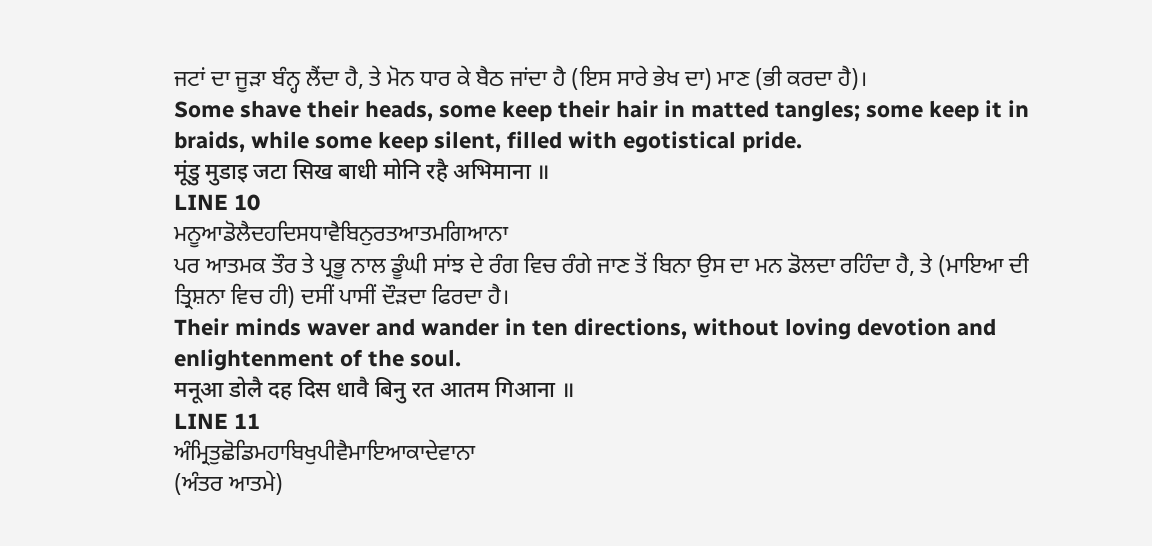ਜਟਾਂ ਦਾ ਜੂੜਾ ਬੰਨ੍ਹ ਲੈਂਦਾ ਹੈ, ਤੇ ਮੋਨ ਧਾਰ ਕੇ ਬੈਠ ਜਾਂਦਾ ਹੈ (ਇਸ ਸਾਰੇ ਭੇਖ ਦਾ) ਮਾਣ (ਭੀ ਕਰਦਾ ਹੈ)।
Some shave their heads, some keep their hair in matted tangles; some keep it in braids, while some keep silent, filled with egotistical pride.
मूंडु मुडाइ जटा सिख बाधी मोनि रहै अभिमाना ॥
LINE 10
ਮਨੂਆਡੋਲੈਦਹਦਿਸਧਾਵੈਬਿਨੁਰਤਆਤਮਗਿਆਨਾ
ਪਰ ਆਤਮਕ ਤੌਰ ਤੇ ਪ੍ਰਭੂ ਨਾਲ ਡੂੰਘੀ ਸਾਂਝ ਦੇ ਰੰਗ ਵਿਚ ਰੰਗੇ ਜਾਣ ਤੋਂ ਬਿਨਾ ਉਸ ਦਾ ਮਨ ਡੋਲਦਾ ਰਹਿੰਦਾ ਹੈ, ਤੇ (ਮਾਇਆ ਦੀ ਤ੍ਰਿਸ਼ਨਾ ਵਿਚ ਹੀ) ਦਸੀਂ ਪਾਸੀਂ ਦੌੜਦਾ ਫਿਰਦਾ ਹੈ।
Their minds waver and wander in ten directions, without loving devotion and enlightenment of the soul.
मनूआ डोलै दह दिस धावै बिनु रत आतम गिआना ॥
LINE 11
ਅੰਮ੍ਰਿਤੁਛੋਡਿਮਹਾਬਿਖੁਪੀਵੈਮਾਇਆਕਾਦੇਵਾਨਾ
(ਅੰਤਰ ਆਤਮੇ)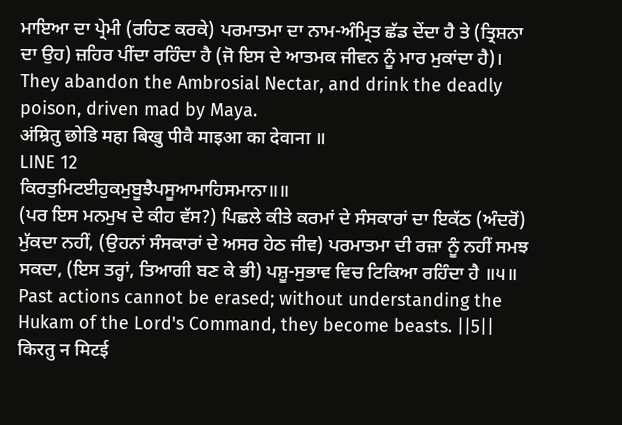ਮਾਇਆ ਦਾ ਪ੍ਰੇਮੀ (ਰਹਿਣ ਕਰਕੇ) ਪਰਮਾਤਮਾ ਦਾ ਨਾਮ-ਅੰਮ੍ਰਿਤ ਛੱਡ ਦੇਂਦਾ ਹੈ ਤੇ (ਤ੍ਰਿਸ਼ਨਾ ਦਾ ਉਹ) ਜ਼ਹਿਰ ਪੀਂਦਾ ਰਹਿੰਦਾ ਹੈ (ਜੋ ਇਸ ਦੇ ਆਤਮਕ ਜੀਵਨ ਨੂੰ ਮਾਰ ਮੁਕਾਂਦਾ ਹੈ)।
They abandon the Ambrosial Nectar, and drink the deadly poison, driven mad by Maya.
अंम्रितु छोडि महा बिखु पीवै माइआ का देवाना ॥
LINE 12
ਕਿਰਤੁਮਿਟਈਹੁਕਮੁਬੂਝੈਪਸੂਆਮਾਹਿਸਮਾਨਾ॥॥
(ਪਰ ਇਸ ਮਨਮੁਖ ਦੇ ਕੀਹ ਵੱਸ?) ਪਿਛਲੇ ਕੀਤੇ ਕਰਮਾਂ ਦੇ ਸੰਸਕਾਰਾਂ ਦਾ ਇਕੱਠ (ਅੰਦਰੋਂ) ਮੁੱਕਦਾ ਨਹੀਂ, (ਉਹਨਾਂ ਸੰਸਕਾਰਾਂ ਦੇ ਅਸਰ ਹੇਠ ਜੀਵ) ਪਰਮਾਤਮਾ ਦੀ ਰਜ਼ਾ ਨੂੰ ਨਹੀਂ ਸਮਝ ਸਕਦਾ, (ਇਸ ਤਰ੍ਹਾਂ, ਤਿਆਗੀ ਬਣ ਕੇ ਭੀ) ਪਸ਼ੂ-ਸੁਭਾਵ ਵਿਚ ਟਿਕਿਆ ਰਹਿੰਦਾ ਹੈ ॥੫॥
Past actions cannot be erased; without understanding the Hukam of the Lord's Command, they become beasts. ||5||
किरतु न मिटई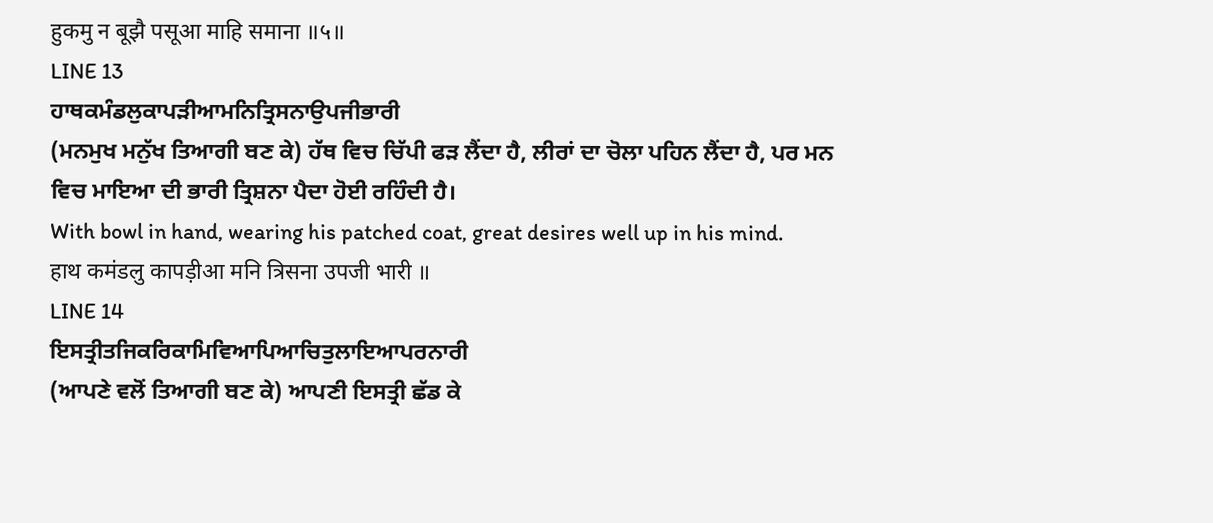हुकमु न बूझै पसूआ माहि समाना ॥५॥
LINE 13
ਹਾਥਕਮੰਡਲੁਕਾਪੜੀਆਮਨਿਤ੍ਰਿਸਨਾਉਪਜੀਭਾਰੀ
(ਮਨਮੁਖ ਮਨੁੱਖ ਤਿਆਗੀ ਬਣ ਕੇ) ਹੱਥ ਵਿਚ ਚਿੱਪੀ ਫੜ ਲੈਂਦਾ ਹੈ, ਲੀਰਾਂ ਦਾ ਚੋਲਾ ਪਹਿਨ ਲੈਂਦਾ ਹੈ, ਪਰ ਮਨ ਵਿਚ ਮਾਇਆ ਦੀ ਭਾਰੀ ਤ੍ਰਿਸ਼ਨਾ ਪੈਦਾ ਹੋਈ ਰਹਿੰਦੀ ਹੈ।
With bowl in hand, wearing his patched coat, great desires well up in his mind.
हाथ कमंडलु कापड़ीआ मनि त्रिसना उपजी भारी ॥
LINE 14
ਇਸਤ੍ਰੀਤਜਿਕਰਿਕਾਮਿਵਿਆਪਿਆਚਿਤੁਲਾਇਆਪਰਨਾਰੀ
(ਆਪਣੇ ਵਲੋਂ ਤਿਆਗੀ ਬਣ ਕੇ) ਆਪਣੀ ਇਸਤ੍ਰੀ ਛੱਡ ਕੇ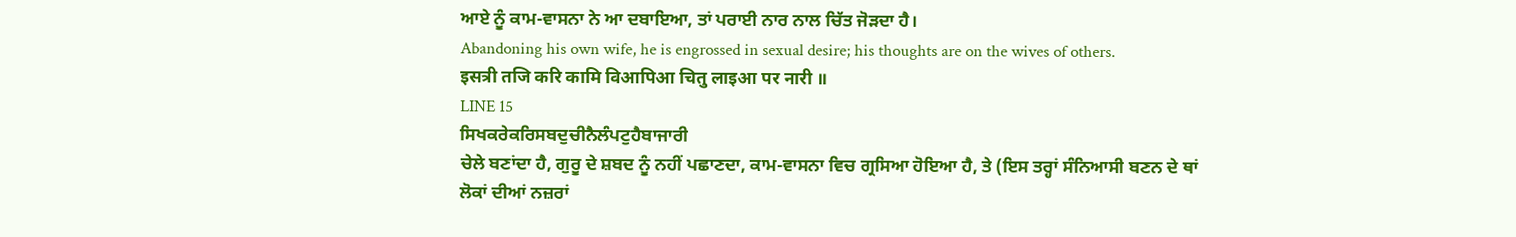ਆਏ ਨੂੰ ਕਾਮ-ਵਾਸਨਾ ਨੇ ਆ ਦਬਾਇਆ, ਤਾਂ ਪਰਾਈ ਨਾਰ ਨਾਲ ਚਿੱਤ ਜੋੜਦਾ ਹੈ।
Abandoning his own wife, he is engrossed in sexual desire; his thoughts are on the wives of others.
इसत्री तजि करि कामि विआपिआ चितु लाइआ पर नारी ॥
LINE 15
ਸਿਖਕਰੇਕਰਿਸਬਦੁਚੀਨੈਲੰਪਟੁਹੈਬਾਜਾਰੀ
ਚੇਲੇ ਬਣਾਂਦਾ ਹੈ, ਗੁਰੂ ਦੇ ਸ਼ਬਦ ਨੂੰ ਨਹੀਂ ਪਛਾਣਦਾ, ਕਾਮ-ਵਾਸਨਾ ਵਿਚ ਗ੍ਰਸਿਆ ਹੋਇਆ ਹੈ, ਤੇ (ਇਸ ਤਰ੍ਹਾਂ ਸੰਨਿਆਸੀ ਬਣਨ ਦੇ ਥਾਂ ਲੋਕਾਂ ਦੀਆਂ ਨਜ਼ਰਾਂ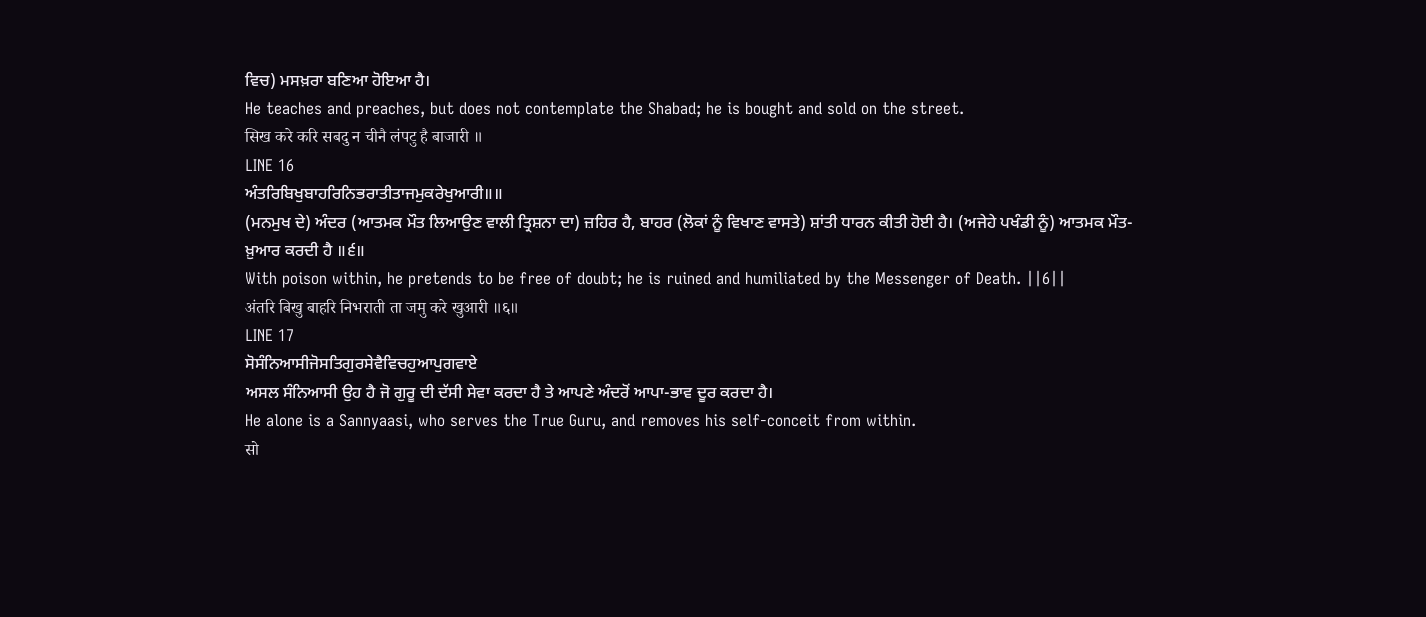ਵਿਚ) ਮਸਖ਼ਰਾ ਬਣਿਆ ਹੋਇਆ ਹੈ।
He teaches and preaches, but does not contemplate the Shabad; he is bought and sold on the street.
सिख करे करि सबदु न चीनै लंपटु है बाजारी ॥
LINE 16
ਅੰਤਰਿਬਿਖੁਬਾਹਰਿਨਿਭਰਾਤੀਤਾਜਮੁਕਰੇਖੁਆਰੀ॥॥
(ਮਨਮੁਖ ਦੇ) ਅੰਦਰ (ਆਤਮਕ ਮੌਤ ਲਿਆਉਣ ਵਾਲੀ ਤ੍ਰਿਸ਼ਨਾ ਦਾ) ਜ਼ਹਿਰ ਹੈ, ਬਾਹਰ (ਲੋਕਾਂ ਨੂੰ ਵਿਖਾਣ ਵਾਸਤੇ) ਸ਼ਾਂਤੀ ਧਾਰਨ ਕੀਤੀ ਹੋਈ ਹੈ। (ਅਜੇਹੇ ਪਖੰਡੀ ਨੂੰ) ਆਤਮਕ ਮੌਤ-ਖ਼ੁਆਰ ਕਰਦੀ ਹੈ ॥੬॥
With poison within, he pretends to be free of doubt; he is ruined and humiliated by the Messenger of Death. ||6||
अंतरि बिखु बाहरि निभराती ता जमु करे खुआरी ॥६॥
LINE 17
ਸੋਸੰਨਿਆਸੀਜੋਸਤਿਗੁਰਸੇਵੈਵਿਚਹੁਆਪੁਗਵਾਏ
ਅਸਲ ਸੰਨਿਆਸੀ ਉਹ ਹੈ ਜੋ ਗੁਰੂ ਦੀ ਦੱਸੀ ਸੇਵਾ ਕਰਦਾ ਹੈ ਤੇ ਆਪਣੇ ਅੰਦਰੋਂ ਆਪਾ-ਭਾਵ ਦੂਰ ਕਰਦਾ ਹੈ।
He alone is a Sannyaasi, who serves the True Guru, and removes his self-conceit from within.
सो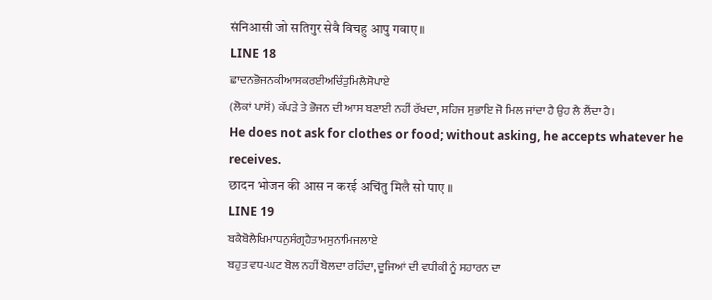संनिआसी जो सतिगुर सेवै विचहु आपु गवाए ॥
LINE 18
ਛਾਦਨਭੋਜਨਕੀਆਸਕਰਈਅਚਿੰਤੁਮਿਲੈਸੋਪਾਏ
(ਲੋਕਾਂ ਪਾਸੋਂ) ਕੱਪੜੇ ਤੇ ਭੋਜਨ ਦੀ ਆਸ ਬਣਾਈ ਨਹੀਂ ਰੱਖਦਾ, ਸਹਿਜ ਸੁਭਾਇ ਜੋ ਮਿਲ ਜਾਂਦਾ ਹੈ ਉਹ ਲੈ ਲੈਂਦਾ ਹੈ।
He does not ask for clothes or food; without asking, he accepts whatever he receives.
छादन भोजन की आस न करई अचिंतु मिलै सो पाए ॥
LINE 19
ਬਕੈਬੋਲੈਖਿਮਾਧਨੁਸੰਗ੍ਰਹੈਤਾਮਸੁਨਾਮਿਜਲਾਏ
ਬਹੁਤ ਵਧ-ਘਟ ਬੋਲ ਨਹੀਂ ਬੋਲਦਾ ਰਹਿੰਦਾ, ਦੂਜਿਆਂ ਦੀ ਵਧੀਕੀ ਨੂੰ ਸਹਾਰਨ ਦਾ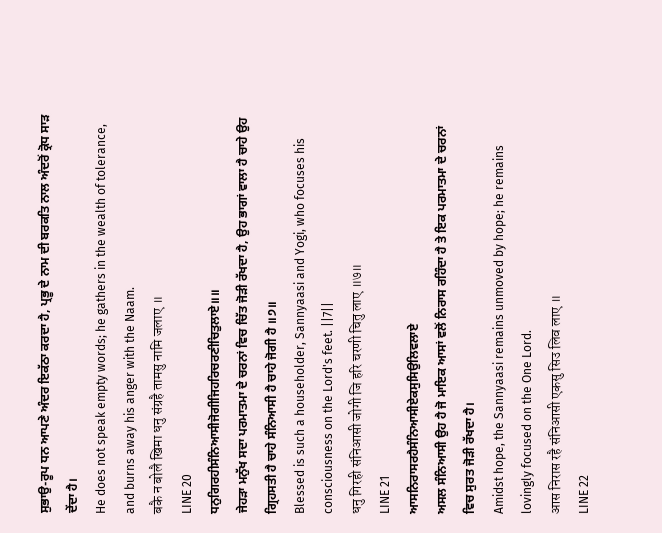ਸੁਭਾਉ-ਰੂਪ ਧਨ ਆਪਣੇ ਅੰਦਰ ਇਕੱਠਾ ਕਰਦਾ ਹੈ, ਪ੍ਰਭੂ ਦੇ ਨਾਮ ਦੀ ਬਰਕਤਿ ਨਾਲ ਅੰਦਰੋਂ ਕ੍ਰੋਧ ਸਾੜ ਦੇਂਦਾ ਹੈ।
He does not speak empty words; he gathers in the wealth of tolerance, and burns away his anger with the Naam.
बकै न बोलै खिमा धनु संग्रहै तामसु नामि जलाए ॥
LINE 20
ਧਨੁਗਿਰਹੀਸੰਨਿਆਸੀਜੋਗੀਜਿਹਰਿਚਰਣੀਚਿਤੁਲਾਏ॥॥
ਜੇਹੜਾ ਮਨੁੱਖ ਸਦਾ ਪਰਮਾਤਮਾ ਦੇ ਚਰਨਾਂ ਵਿਚ ਚਿੱਤ ਜੋੜੀ ਰੱਖਦਾ ਹੈ, ਉਹ ਭਾਗਾਂ ਵਾਲਾ ਹੈ ਚਾਹੇ ਉਹ ਗ੍ਰਿਹਸਤੀ ਹੈ ਚਾਹੇ ਸੰਨਿਆਸੀ ਹੈ ਚਾਹੇ ਜੋਗੀ ਹੈ ॥੭॥
Blessed is such a householder, Sannyaasi and Yogi, who focuses his consciousness on the Lord's feet. ||7||
धनु गिरही संनिआसी जोगी जि हरि चरणी चितु लाए ॥७॥
LINE 21
ਆਸਨਿਰਾਸਰਹੈਸੰਨਿਆਸੀਏਕਸੁਸਿਉਲਿਵਲਾਏ
ਅਸਲ ਸੰਨਿਆਸੀ ਉਹ ਹੈ ਜੋ ਮਾਇਕ ਆਸਾਂ ਵਲੋਂ ਨਿਰਾਸ ਰਹਿੰਦਾ ਹੈ ਤੇ ਇਕ ਪਰਮਾਤਮਾ ਦੇ ਚਰਨਾਂ ਵਿਚ ਸੁਰਤ ਜੋੜੀ ਰੱਖਦਾ ਹੈ।
Amidst hope, the Sannyaasi remains unmoved by hope; he remains lovingly focused on the One Lord.
आस निरास रहै संनिआसी एकसु सिउ लिव लाए ॥
LINE 22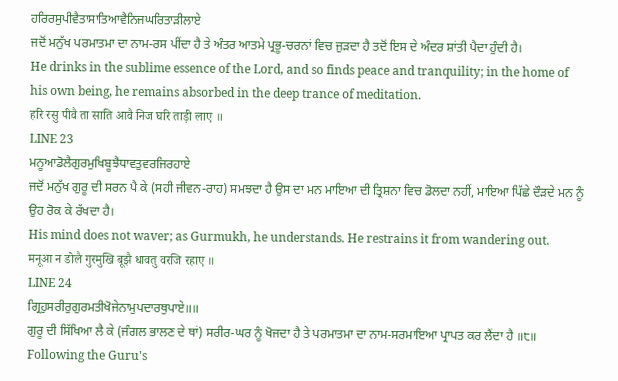ਹਰਿਰਸੁਪੀਵੈਤਾਸਾਤਿਆਵੈਨਿਜਘਰਿਤਾੜੀਲਾਏ
ਜਦੋਂ ਮਨੁੱਖ ਪਰਮਾਤਮਾ ਦਾ ਨਾਮ-ਰਸ ਪੀਂਦਾ ਹੈ ਤੇ ਅੰਤਰ ਆਤਮੇ ਪ੍ਰਭੂ-ਚਰਨਾਂ ਵਿਚ ਜੁੜਦਾ ਹੈ ਤਦੋਂ ਇਸ ਦੇ ਅੰਦਰ ਸ਼ਾਂਤੀ ਪੈਦਾ ਹੁੰਦੀ ਹੈ।
He drinks in the sublime essence of the Lord, and so finds peace and tranquility; in the home of his own being, he remains absorbed in the deep trance of meditation.
हरि रसु पीवै ता साति आवै निज घरि ताड़ी लाए ॥
LINE 23
ਮਨੂਆਡੋਲੈਗੁਰਮੁਖਿਬੂਝੈਧਾਵਤੁਵਰਜਿਰਹਾਏ
ਜਦੋਂ ਮਨੁੱਖ ਗੁਰੂ ਦੀ ਸਰਨ ਪੈ ਕੇ (ਸਹੀ ਜੀਵਨ-ਰਾਹ) ਸਮਝਦਾ ਹੈ ਉਸ ਦਾ ਮਨ ਮਾਇਆ ਦੀ ਤ੍ਰਿਸ਼ਨਾ ਵਿਚ ਡੋਲਦਾ ਨਹੀਂ, ਮਾਇਆ ਪਿੱਛੇ ਦੌੜਦੇ ਮਨ ਨੂੰ ਉਹ ਰੋਕ ਕੇ ਰੱਖਦਾ ਹੈ।
His mind does not waver; as Gurmukh, he understands. He restrains it from wandering out.
मनूआ न डोलै गुरमुखि बूझै धावतु वरजि रहाए ॥
LINE 24
ਗ੍ਰਿਹੁਸਰੀਰੁਗੁਰਮਤੀਖੋਜੇਨਾਮੁਪਦਾਰਥੁਪਾਏ॥॥
ਗੁਰੂ ਦੀ ਸਿੱਖਿਆ ਲੈ ਕੇ (ਜੰਗਲ ਭਾਲਣ ਦੇ ਥਾਂ) ਸਰੀਰ-ਘਰ ਨੂੰ ਖੋਜਦਾ ਹੈ ਤੇ ਪਰਮਾਤਮਾ ਦਾ ਨਾਮ-ਸਰਮਾਇਆ ਪ੍ਰਾਪਤ ਕਰ ਲੈਂਦਾ ਹੈ ॥੮॥
Following the Guru's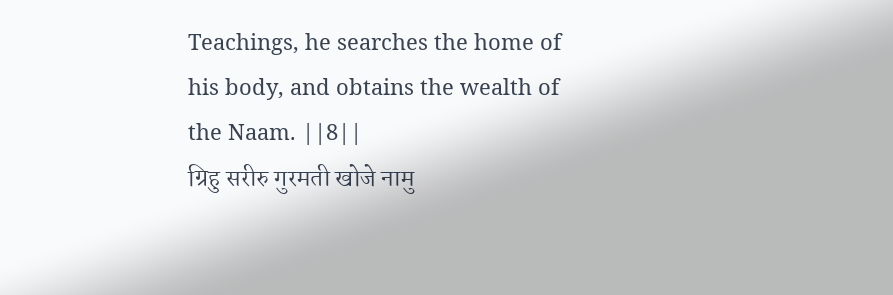Teachings, he searches the home of his body, and obtains the wealth of the Naam. ||8||
ग्रिहु सरीरु गुरमती खोजे नामु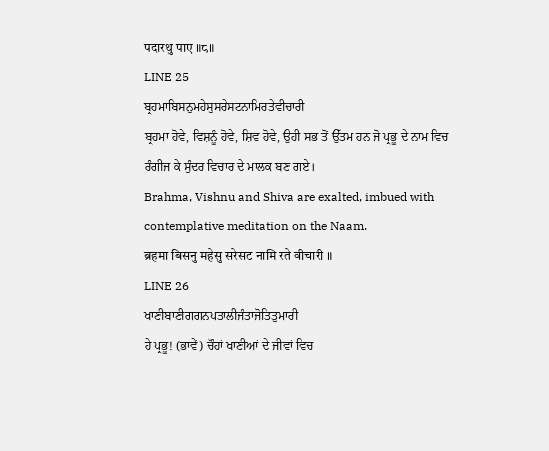पदारथु पाए ॥८॥
LINE 25
ਬ੍ਰਹਮਾਬਿਸਨੁਮਹੇਸੁਸਰੇਸਟਨਾਮਿਰਤੇਵੀਚਾਰੀ
ਬ੍ਰਹਮਾ ਹੋਵੇ, ਵਿਸ਼ਨੂੰ ਹੋਵੇ, ਸ਼ਿਵ ਹੋਵੇ, ਉਹੀ ਸਭ ਤੋਂ ਉੱਤਮ ਹਨ ਜੋ ਪ੍ਰਭੂ ਦੇ ਨਾਮ ਵਿਚ ਰੰਗੀਜ ਕੇ ਸੁੰਦਰ ਵਿਚਾਰ ਦੇ ਮਾਲਕ ਬਣ ਗਏ।
Brahma, Vishnu and Shiva are exalted, imbued with contemplative meditation on the Naam.
ब्रहमा बिसनु महेसु सरेसट नामि रते वीचारी ॥
LINE 26
ਖਾਣੀਬਾਣੀਗਗਨਪਤਾਲੀਜੰਤਾਜੋਤਿਤੁਮਾਰੀ
ਹੇ ਪ੍ਰਭੂ! (ਭਾਵੇਂ) ਚੌਹਾਂ ਖਾਣੀਆਂ ਦੇ ਜੀਵਾਂ ਵਿਚ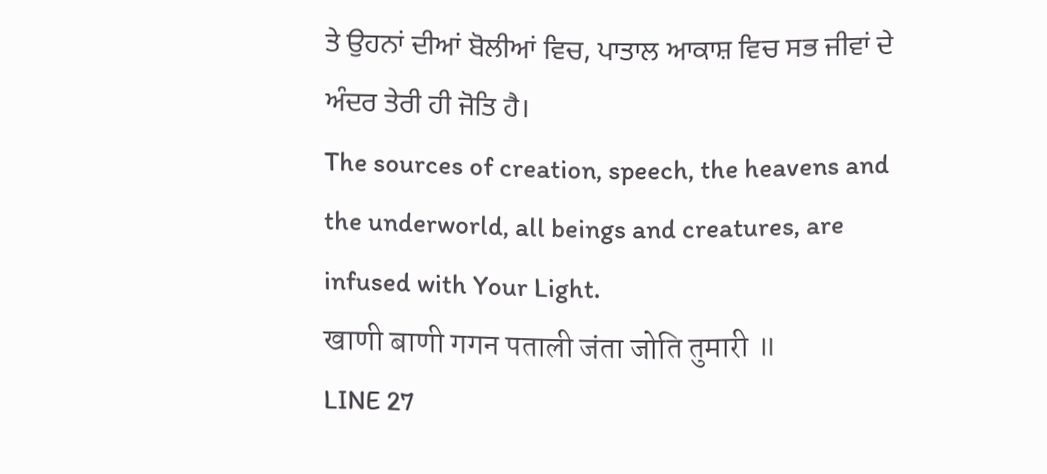ਤੇ ਉਹਨਾਂ ਦੀਆਂ ਬੋਲੀਆਂ ਵਿਚ, ਪਾਤਾਲ ਆਕਾਸ਼ ਵਿਚ ਸਭ ਜੀਵਾਂ ਦੇ ਅੰਦਰ ਤੇਰੀ ਹੀ ਜੋਤਿ ਹੈ।
The sources of creation, speech, the heavens and the underworld, all beings and creatures, are infused with Your Light.
खाणी बाणी गगन पताली जंता जोति तुमारी ॥
LINE 27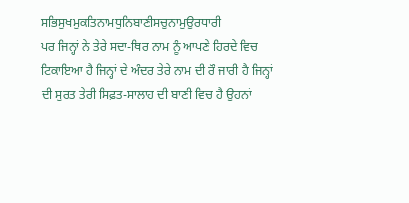ਸਭਿਸੁਖਮੁਕਤਿਨਾਮਧੁਨਿਬਾਣੀਸਚੁਨਾਮੁਉਰਧਾਰੀ
ਪਰ ਜਿਨ੍ਹਾਂ ਨੇ ਤੇਰੇ ਸਦਾ-ਥਿਰ ਨਾਮ ਨੂੰ ਆਪਣੇ ਹਿਰਦੇ ਵਿਚ ਟਿਕਾਇਆ ਹੈ ਜਿਨ੍ਹਾਂ ਦੇ ਅੰਦਰ ਤੇਰੇ ਨਾਮ ਦੀ ਰੌ ਜਾਰੀ ਹੈ ਜਿਨ੍ਹਾਂ ਦੀ ਸੁਰਤ ਤੇਰੀ ਸਿਫ਼ਤ-ਸਾਲਾਹ ਦੀ ਬਾਣੀ ਵਿਚ ਹੈ ਉਹਨਾਂ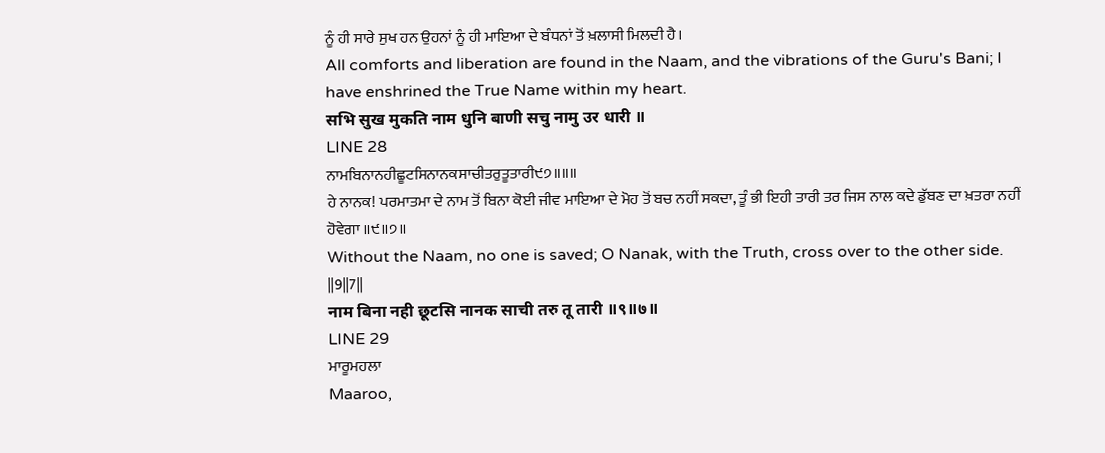ਨੂੰ ਹੀ ਸਾਰੇ ਸੁਖ ਹਨ ਉਹਨਾਂ ਨੂੰ ਹੀ ਮਾਇਆ ਦੇ ਬੰਧਨਾਂ ਤੋਂ ਖ਼ਲਾਸੀ ਮਿਲਦੀ ਹੈ।
All comforts and liberation are found in the Naam, and the vibrations of the Guru's Bani; I have enshrined the True Name within my heart.
सभि सुख मुकति नाम धुनि बाणी सचु नामु उर धारी ॥
LINE 28
ਨਾਮਬਿਨਾਨਹੀਛੂਟਸਿਨਾਨਕਸਾਚੀਤਰੁਤੂਤਾਰੀ੯੭॥॥॥
ਹੇ ਨਾਨਕ! ਪਰਮਾਤਮਾ ਦੇ ਨਾਮ ਤੋਂ ਬਿਨਾ ਕੋਈ ਜੀਵ ਮਾਇਆ ਦੇ ਮੋਹ ਤੋਂ ਬਚ ਨਹੀਂ ਸਕਦਾ, ਤੂੰ ਭੀ ਇਹੀ ਤਾਰੀ ਤਰ ਜਿਸ ਨਾਲ ਕਦੇ ਡੁੱਬਣ ਦਾ ਖ਼ਤਰਾ ਨਹੀਂ ਹੋਵੇਗਾ ॥੯॥੭॥
Without the Naam, no one is saved; O Nanak, with the Truth, cross over to the other side. ||9||7||
नाम बिना नही छूटसि नानक साची तरु तू तारी ॥९॥७॥
LINE 29
ਮਾਰੂਮਹਲਾ
Maaroo,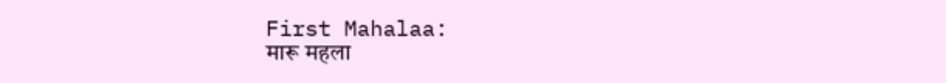First Mahalaa:
मारू महला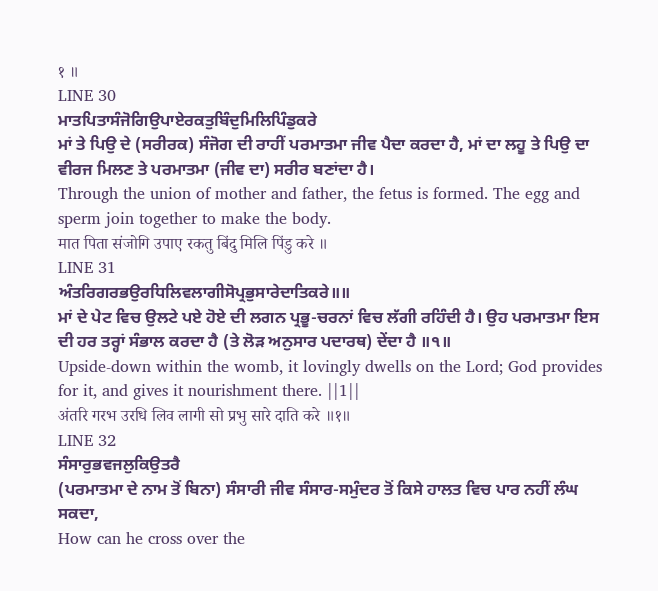१ ॥
LINE 30
ਮਾਤਪਿਤਾਸੰਜੋਗਿਉਪਾਏਰਕਤੁਬਿੰਦੁਮਿਲਿਪਿੰਡੁਕਰੇ
ਮਾਂ ਤੇ ਪਿਉ ਦੇ (ਸਰੀਰਕ) ਸੰਜੋਗ ਦੀ ਰਾਹੀਂ ਪਰਮਾਤਮਾ ਜੀਵ ਪੈਦਾ ਕਰਦਾ ਹੈ, ਮਾਂ ਦਾ ਲਹੂ ਤੇ ਪਿਉ ਦਾ ਵੀਰਜ ਮਿਲਣ ਤੇ ਪਰਮਾਤਮਾ (ਜੀਵ ਦਾ) ਸਰੀਰ ਬਣਾਂਦਾ ਹੈ।
Through the union of mother and father, the fetus is formed. The egg and sperm join together to make the body.
मात पिता संजोगि उपाए रकतु बिंदु मिलि पिंडु करे ॥
LINE 31
ਅੰਤਰਿਗਰਭਉਰਧਿਲਿਵਲਾਗੀਸੋਪ੍ਰਭੁਸਾਰੇਦਾਤਿਕਰੇ॥॥
ਮਾਂ ਦੇ ਪੇਟ ਵਿਚ ਉਲਟੇ ਪਏ ਹੋਏ ਦੀ ਲਗਨ ਪ੍ਰਭੂ-ਚਰਨਾਂ ਵਿਚ ਲੱਗੀ ਰਹਿੰਦੀ ਹੈ। ਉਹ ਪਰਮਾਤਮਾ ਇਸ ਦੀ ਹਰ ਤਰ੍ਹਾਂ ਸੰਭਾਲ ਕਰਦਾ ਹੈ (ਤੇ ਲੋੜ ਅਨੁਸਾਰ ਪਦਾਰਥ) ਦੇਂਦਾ ਹੈ ॥੧॥
Upside-down within the womb, it lovingly dwells on the Lord; God provides for it, and gives it nourishment there. ||1||
अंतरि गरभ उरधि लिव लागी सो प्रभु सारे दाति करे ॥१॥
LINE 32
ਸੰਸਾਰੁਭਵਜਲੁਕਿਉਤਰੈ
(ਪਰਮਾਤਮਾ ਦੇ ਨਾਮ ਤੋਂ ਬਿਨਾ) ਸੰਸਾਰੀ ਜੀਵ ਸੰਸਾਰ-ਸਮੁੰਦਰ ਤੋਂ ਕਿਸੇ ਹਾਲਤ ਵਿਚ ਪਾਰ ਨਹੀਂ ਲੰਘ ਸਕਦਾ,
How can he cross over the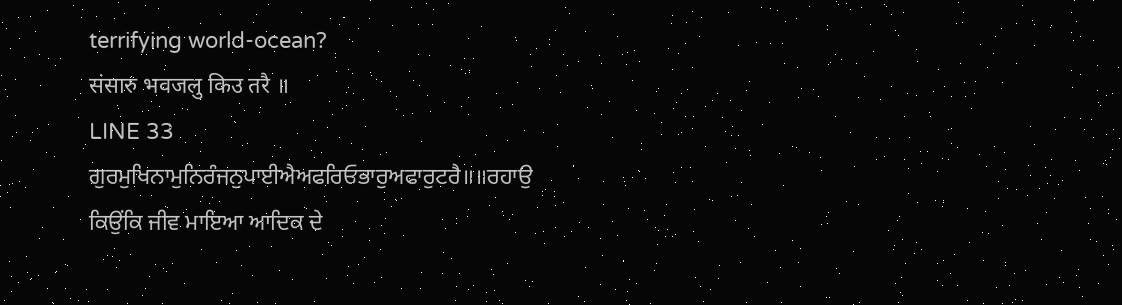terrifying world-ocean?
संसारु भवजलु किउ तरै ॥
LINE 33
ਗੁਰਮੁਖਿਨਾਮੁਨਿਰੰਜਨੁਪਾਈਐਅਫਰਿਓਭਾਰੁਅਫਾਰੁਟਰੈ॥॥ਰਹਾਉ
ਕਿਉਂਕਿ ਜੀਵ ਮਾਇਆ ਆਦਿਕ ਦੇ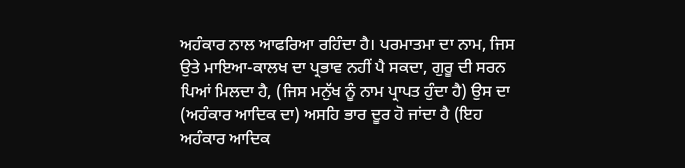ਅਹੰਕਾਰ ਨਾਲ ਆਫਰਿਆ ਰਹਿੰਦਾ ਹੈ। ਪਰਮਾਤਮਾ ਦਾ ਨਾਮ, ਜਿਸ ਉਤੇ ਮਾਇਆ-ਕਾਲਖ ਦਾ ਪ੍ਰਭਾਵ ਨਹੀਂ ਪੈ ਸਕਦਾ, ਗੁਰੂ ਦੀ ਸਰਨ ਪਿਆਂ ਮਿਲਦਾ ਹੈ, (ਜਿਸ ਮਨੁੱਖ ਨੂੰ ਨਾਮ ਪ੍ਰਾਪਤ ਹੁੰਦਾ ਹੈ) ਉਸ ਦਾ (ਅਹੰਕਾਰ ਆਦਿਕ ਦਾ) ਅਸਹਿ ਭਾਰ ਦੂਰ ਹੋ ਜਾਂਦਾ ਹੈ (ਇਹ ਅਹੰਕਾਰ ਆਦਿਕ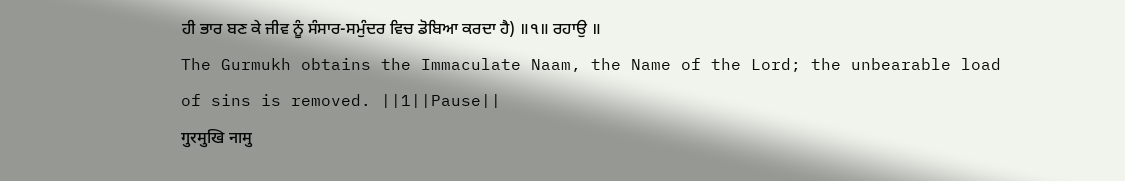ਹੀ ਭਾਰ ਬਣ ਕੇ ਜੀਵ ਨੂੰ ਸੰਸਾਰ-ਸਮੁੰਦਰ ਵਿਚ ਡੋਬਿਆ ਕਰਦਾ ਹੈ) ॥੧॥ ਰਹਾਉ ॥
The Gurmukh obtains the Immaculate Naam, the Name of the Lord; the unbearable load of sins is removed. ||1||Pause||
गुरमुखि नामु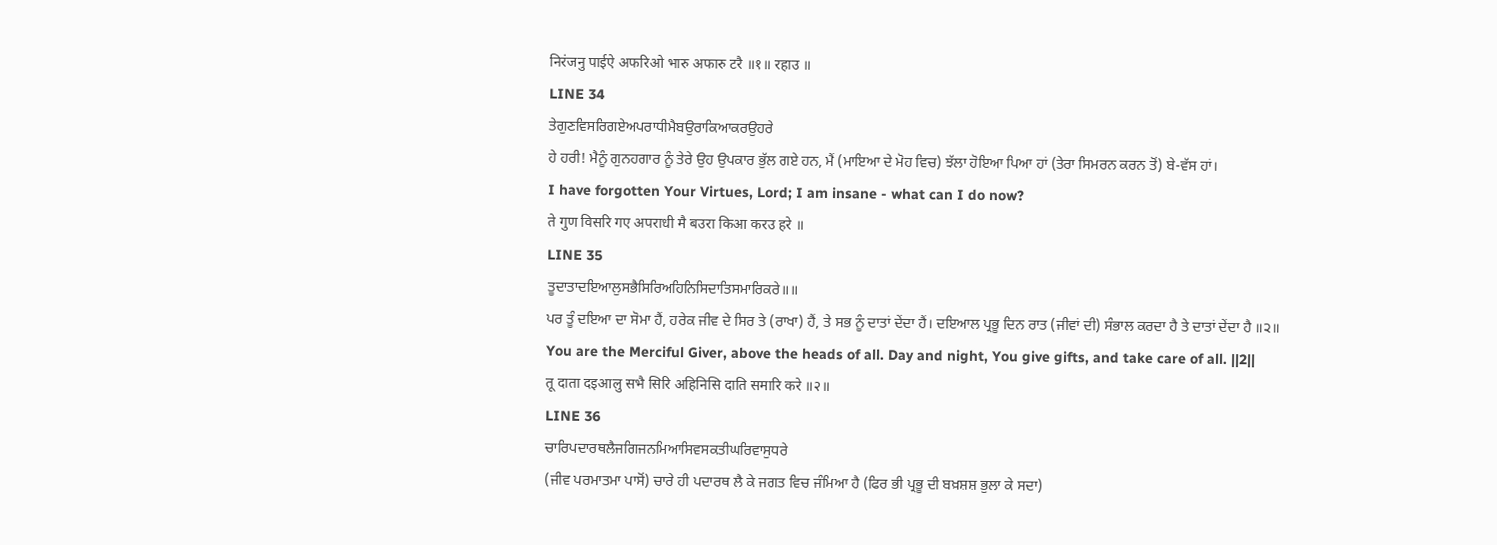निरंजनु पाईऐ अफरिओ भारु अफारु टरै ॥१॥ रहाउ ॥
LINE 34
ਤੇਗੁਣਵਿਸਰਿਗਏਅਪਰਾਧੀਮੈਬਉਰਾਕਿਆਕਰਉਹਰੇ
ਹੇ ਹਰੀ! ਮੈਨੂੰ ਗੁਨਹਗਾਰ ਨੂੰ ਤੇਰੇ ਉਹ ਉਪਕਾਰ ਭੁੱਲ ਗਏ ਹਨ, ਮੈਂ (ਮਾਇਆ ਦੇ ਮੋਹ ਵਿਚ) ਝੱਲਾ ਹੋਇਆ ਪਿਆ ਹਾਂ (ਤੇਰਾ ਸਿਮਰਨ ਕਰਨ ਤੋਂ) ਬੇ-ਵੱਸ ਹਾਂ।
I have forgotten Your Virtues, Lord; I am insane - what can I do now?
ते गुण विसरि गए अपराधी मै बउरा किआ करउ हरे ॥
LINE 35
ਤੂਦਾਤਾਦਇਆਲੁਸਭੈਸਿਰਿਅਹਿਨਿਸਿਦਾਤਿਸਮਾਰਿਕਰੇ॥॥
ਪਰ ਤੂੰ ਦਇਆ ਦਾ ਸੋਮਾ ਹੈਂ, ਹਰੇਕ ਜੀਵ ਦੇ ਸਿਰ ਤੇ (ਰਾਖਾ) ਹੈਂ, ਤੇ ਸਭ ਨੂੰ ਦਾਤਾਂ ਦੇਂਦਾ ਹੈਂ। ਦਇਆਲ ਪ੍ਰਭੂ ਦਿਨ ਰਾਤ (ਜੀਵਾਂ ਦੀ) ਸੰਭਾਲ ਕਰਦਾ ਹੈ ਤੇ ਦਾਤਾਂ ਦੇਂਦਾ ਹੈ ॥੨॥
You are the Merciful Giver, above the heads of all. Day and night, You give gifts, and take care of all. ||2||
तू दाता दइआलु सभै सिरि अहिनिसि दाति समारि करे ॥२॥
LINE 36
ਚਾਰਿਪਦਾਰਥਲੈਜਗਿਜਨਮਿਆਸਿਵਸਕਤੀਘਰਿਵਾਸੁਧਰੇ
(ਜੀਵ ਪਰਮਾਤਮਾ ਪਾਸੋਂ) ਚਾਰੇ ਹੀ ਪਦਾਰਥ ਲੈ ਕੇ ਜਗਤ ਵਿਚ ਜੰਮਿਆ ਹੈ (ਫਿਰ ਭੀ ਪ੍ਰਭੂ ਦੀ ਬਖ਼ਸ਼ਸ਼ ਭੁਲਾ ਕੇ ਸਦਾ)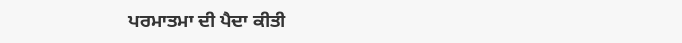ਪਰਮਾਤਮਾ ਦੀ ਪੈਦਾ ਕੀਤੀ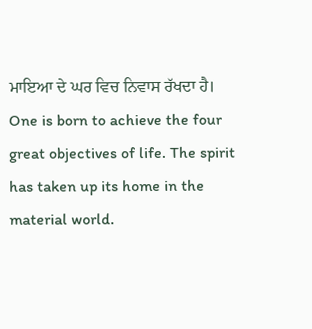ਮਾਇਆ ਦੇ ਘਰ ਵਿਚ ਨਿਵਾਸ ਰੱਖਦਾ ਹੈ।
One is born to achieve the four great objectives of life. The spirit has taken up its home in the material world.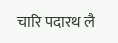चारि पदारथ लै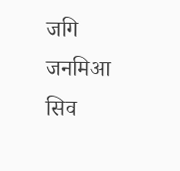जगि जनमिआ सिव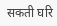सकती घरि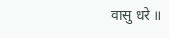वासु धरे ॥